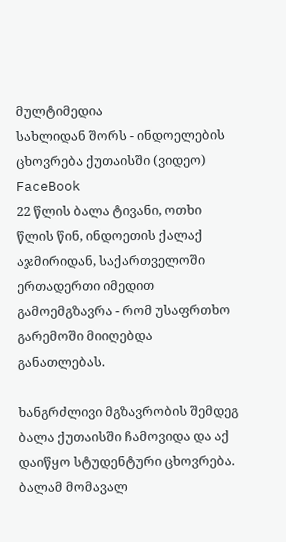მულტიმედია
სახლიდან შორს - ინდოელების ცხოვრება ქუთაისში (ვიდეო)
FaceBook
22 წლის ბალა ტივანი, ოთხი წლის წინ, ინდოეთის ქალაქ აჯმირიდან, საქართველოში ერთადერთი იმედით გამოემგზავრა - რომ უსაფრთხო გარემოში მიიღებდა განათლებას.

ხანგრძლივი მგზავრობის შემდეგ ბალა ქუთაისში ჩამოვიდა და აქ დაიწყო სტუდენტური ცხოვრება. ბალამ მომავალ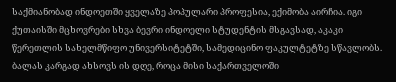საქმიანობად ინდოეთში ყველაზე პოპულარი პროფესია, ექიმობა აირჩია. იგი ქუთაისში მცხოვრები სხვა ბევრი ინდოელი სტუდენტის მსგავსად, აკაკი წერეთლის სახელმწიფო უნივერსიტეტში, სამედიცინო ფაკულტეტზე სწავლობს. ბალას კარგად ახსოვს ის დღე, როცა მისი საქართველოში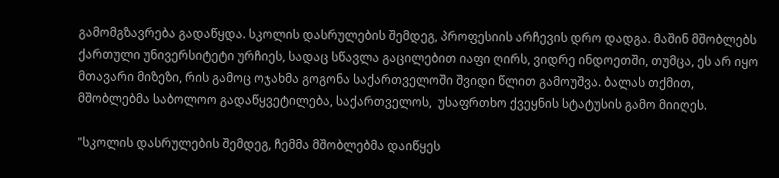გამომგზავრება გადაწყდა. სკოლის დასრულების შემდეგ, პროფესიის არჩევის დრო დადგა. მაშინ მშობლებს ქართული უნივერსიტეტი ურჩიეს, სადაც სწავლა გაცილებით იაფი ღირს, ვიდრე ინდოეთში, თუმცა, ეს არ იყო მთავარი მიზეზი, რის გამოც ოჯახმა გოგონა საქართველოში შვიდი წლით გამოუშვა. ბალას თქმით, მშობლებმა საბოლოო გადაწყვეტილება, საქართველოს,  უსაფრთხო ქვეყნის სტატუსის გამო მიიღეს.

"სკოლის დასრულების შემდეგ, ჩემმა მშობლებმა დაიწყეს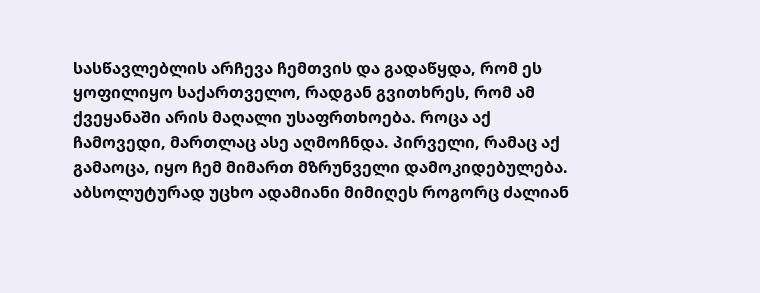სასწავლებლის არჩევა ჩემთვის და გადაწყდა, რომ ეს ყოფილიყო საქართველო, რადგან გვითხრეს, რომ ამ ქვეყანაში არის მაღალი უსაფრთხოება. როცა აქ ჩამოვედი, მართლაც ასე აღმოჩნდა. პირველი, რამაც აქ გამაოცა, იყო ჩემ მიმართ მზრუნველი დამოკიდებულება. აბსოლუტურად უცხო ადამიანი მიმიღეს როგორც ძალიან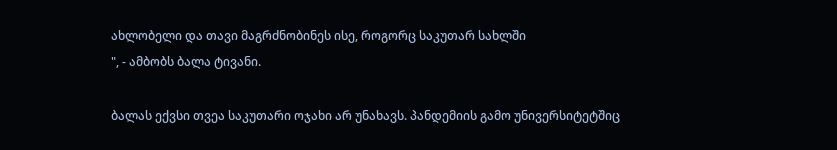ახლობელი და თავი მაგრძნობინეს ისე, როგორც საკუთარ სახლში
", - ამბობს ბალა ტივანი.

ბალას ექვსი თვეა საკუთარი ოჯახი არ უნახავს. პანდემიის გამო უნივერსიტეტშიც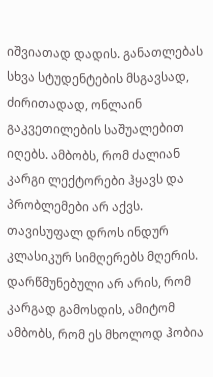იშვიათად დადის. განათლებას სხვა სტუდენტების მსგავსად, ძირითადად, ონლაინ გაკვეთილების საშუალებით იღებს. ამბობს, რომ ძალიან კარგი ლექტორები ჰყავს და პრობლემები არ აქვს. თავისუფალ დროს ინდურ კლასიკურ სიმღერებს მღერის. დარწმუნებული არ არის, რომ კარგად გამოსდის, ამიტომ ამბობს, რომ ეს მხოლოდ ჰობია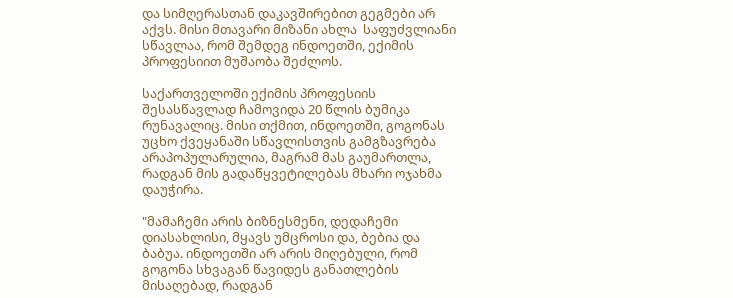და სიმღერასთან დაკავშირებით გეგმები არ აქვს. მისი მთავარი მიზანი ახლა  საფუძვლიანი სწავლაა, რომ შემდეგ ინდოეთში, ექიმის პროფესიით მუშაობა შეძლოს.

საქართველოში ექიმის პროფესიის შესასწავლად ჩამოვიდა 20 წლის ბუმიკა რუნავალიც. მისი თქმით, ინდოეთში, გოგონას უცხო ქვეყანაში სწავლისთვის გამგზავრება არაპოპულარულია, მაგრამ მას გაუმართლა, რადგან მის გადაწყვეტილებას მხარი ოჯახმა დაუჭირა.

"მამაჩემი არის ბიზნესმენი, დედაჩემი დიასახლისი, მყავს უმცროსი და, ბებია და ბაბუა. ინდოეთში არ არის მიღებული, რომ გოგონა სხვაგან წავიდეს განათლების მისაღებად, რადგან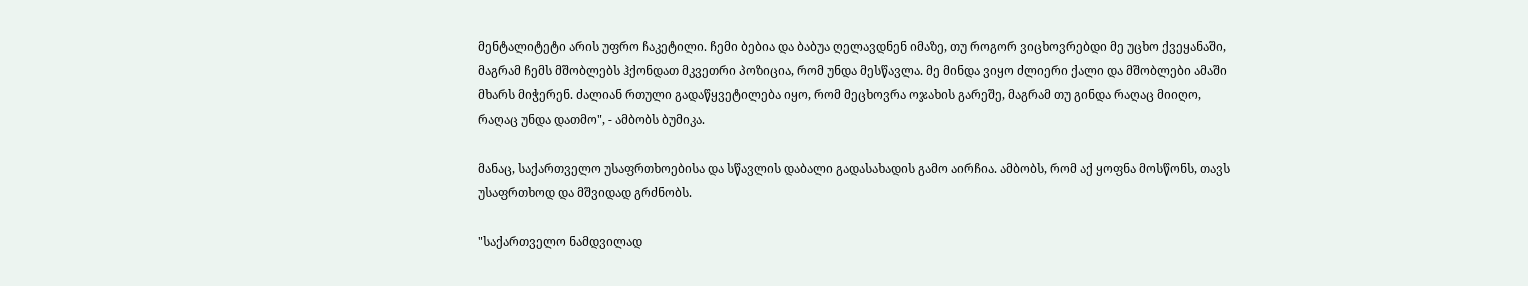მენტალიტეტი არის უფრო ჩაკეტილი. ჩემი ბებია და ბაბუა ღელავდნენ იმაზე, თუ როგორ ვიცხოვრებდი მე უცხო ქვეყანაში, მაგრამ ჩემს მშობლებს ჰქონდათ მკვეთრი პოზიცია, რომ უნდა მესწავლა. მე მინდა ვიყო ძლიერი ქალი და მშობლები ამაში მხარს მიჭერენ. ძალიან რთული გადაწყვეტილება იყო, რომ მეცხოვრა ოჯახის გარეშე, მაგრამ თუ გინდა რაღაც მიიღო, რაღაც უნდა დათმო", - ამბობს ბუმიკა.

მანაც, საქართველო უსაფრთხოებისა და სწავლის დაბალი გადასახადის გამო აირჩია. ამბობს, რომ აქ ყოფნა მოსწონს, თავს უსაფრთხოდ და მშვიდად გრძნობს.

"საქართველო ნამდვილად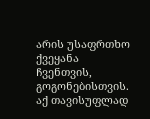არის უსაფრთხო ქვეყანა ჩვენთვის, გოგონებისთვის. აქ თავისუფლად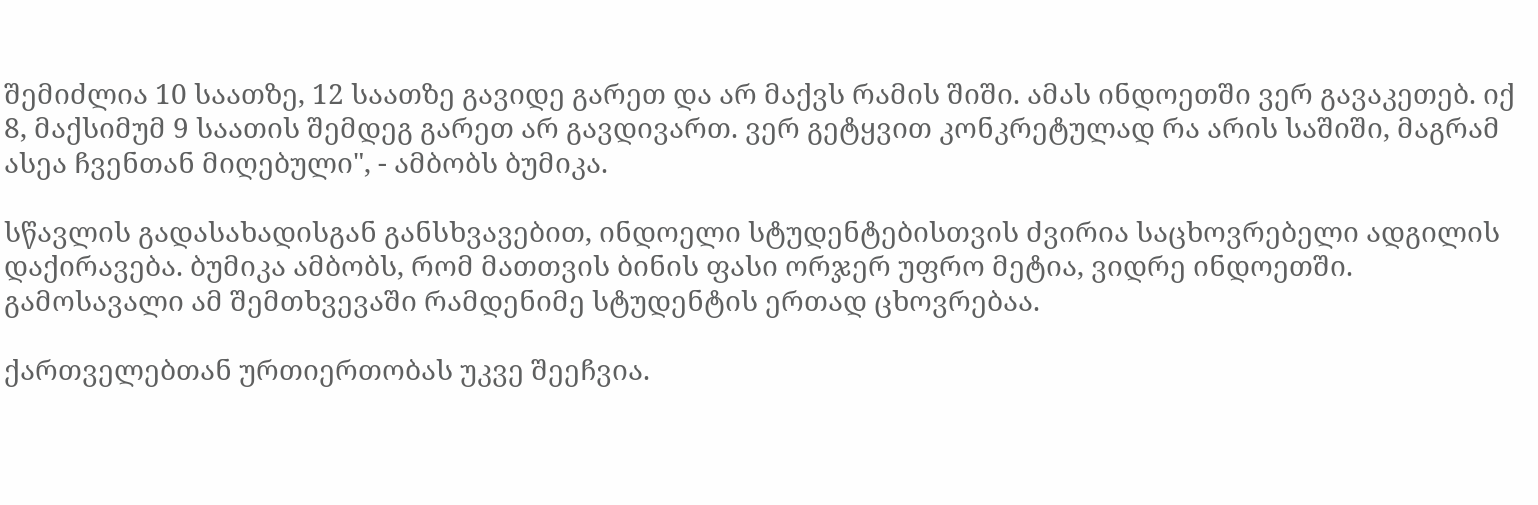შემიძლია 10 საათზე, 12 საათზე გავიდე გარეთ და არ მაქვს რამის შიში. ამას ინდოეთში ვერ გავაკეთებ. იქ 8, მაქსიმუმ 9 საათის შემდეგ გარეთ არ გავდივართ. ვერ გეტყვით კონკრეტულად რა არის საშიში, მაგრამ ასეა ჩვენთან მიღებული", - ამბობს ბუმიკა.

სწავლის გადასახადისგან განსხვავებით, ინდოელი სტუდენტებისთვის ძვირია საცხოვრებელი ადგილის დაქირავება. ბუმიკა ამბობს, რომ მათთვის ბინის ფასი ორჯერ უფრო მეტია, ვიდრე ინდოეთში. გამოსავალი ამ შემთხვევაში რამდენიმე სტუდენტის ერთად ცხოვრებაა.

ქართველებთან ურთიერთობას უკვე შეეჩვია.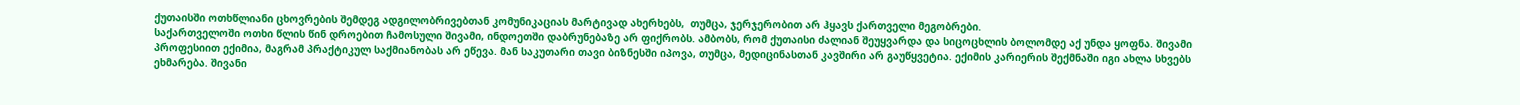ქუთაისში ოთხწლიანი ცხოვრების შემდეგ ადგილობრივებთან კომუნიკაციას მარტივად ახერხებს,  თუმცა, ჯერჯერობით არ ჰყავს ქართველი მეგობრები.
საქართველოში ოთხი წლის წინ დროებით ჩამოსული შივამი, ინდოეთში დაბრუნებაზე არ ფიქრობს. ამბობს, რომ ქუთაისი ძალიან შეუყვარდა და სიცოცხლის ბოლომდე აქ უნდა ყოფნა. შივამი პროფესიით ექიმია, მაგრამ პრაქტიკულ საქმიანობას არ ეწევა. მან საკუთარი თავი ბიზნესში იპოვა, თუმცა, მედიცინასთან კავშირი არ გაუწყვეტია. ექიმის კარიერის შექმნაში იგი ახლა სხვებს ეხმარება. შივანი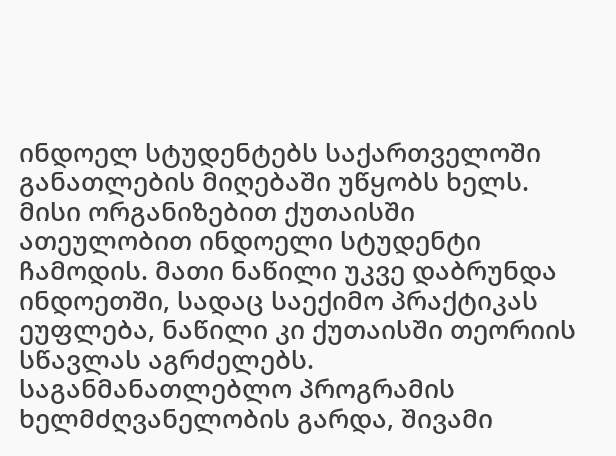ინდოელ სტუდენტებს საქართველოში განათლების მიღებაში უწყობს ხელს. მისი ორგანიზებით ქუთაისში ათეულობით ინდოელი სტუდენტი ჩამოდის. მათი ნაწილი უკვე დაბრუნდა ინდოეთში, სადაც საექიმო პრაქტიკას ეუფლება, ნაწილი კი ქუთაისში თეორიის სწავლას აგრძელებს. საგანმანათლებლო პროგრამის ხელმძღვანელობის გარდა, შივამი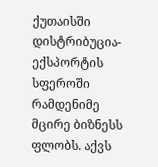ქუთაისში დისტრიბუცია-ექსპორტის სფეროში რამდენიმე მცირე ბიზნესს ფლობს. აქვს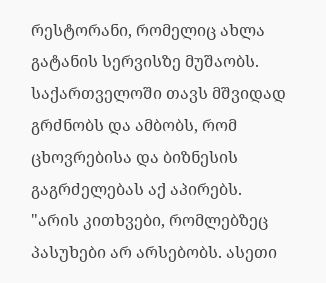რესტორანი, რომელიც ახლა გატანის სერვისზე მუშაობს. საქართველოში თავს მშვიდად გრძნობს და ამბობს, რომ ცხოვრებისა და ბიზნესის გაგრძელებას აქ აპირებს.
"არის კითხვები, რომლებზეც პასუხები არ არსებობს. ასეთი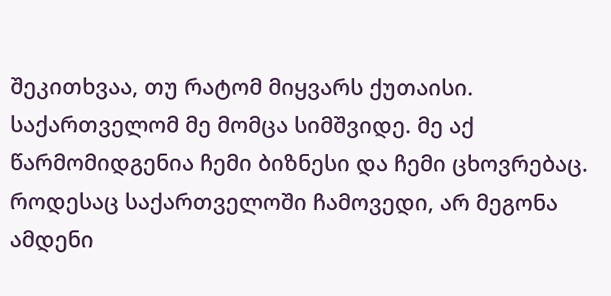შეკითხვაა, თუ რატომ მიყვარს ქუთაისი. საქართველომ მე მომცა სიმშვიდე. მე აქ წარმომიდგენია ჩემი ბიზნესი და ჩემი ცხოვრებაც. როდესაც საქართველოში ჩამოვედი, არ მეგონა ამდენი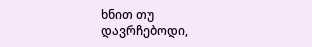ხნით თუ დავრჩებოდი,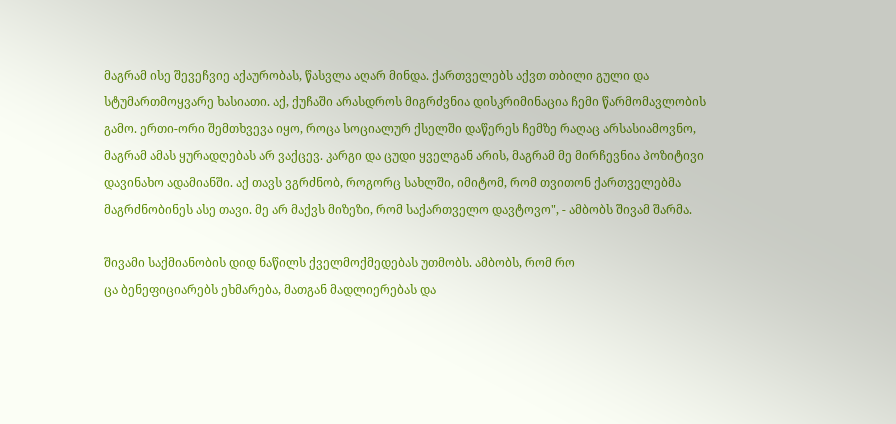მაგრამ ისე შევეჩვიე აქაურობას, წასვლა აღარ მინდა. ქართველებს აქვთ თბილი გული და სტუმართმოყვარე ხასიათი. აქ, ქუჩაში არასდროს მიგრძვნია დისკრიმინაცია ჩემი წარმომავლობის გამო. ერთი-ორი შემთხვევა იყო, როცა სოციალურ ქსელში დაწერეს ჩემზე რაღაც არსასიამოვნო, მაგრამ ამას ყურადღებას არ ვაქცევ. კარგი და ცუდი ყველგან არის, მაგრამ მე მირჩევნია პოზიტივი დავინახო ადამიანში. აქ თავს ვგრძნობ, როგორც სახლში, იმიტომ, რომ თვითონ ქართველებმა მაგრძნობინეს ასე თავი. მე არ მაქვს მიზეზი, რომ საქართველო დავტოვო", - ამბობს შივამ შარმა.

შივამი საქმიანობის დიდ ნაწილს ქველმოქმედებას უთმობს. ამბობს, რომ რო
ცა ბენეფიციარებს ეხმარება, მათგან მადლიერებას და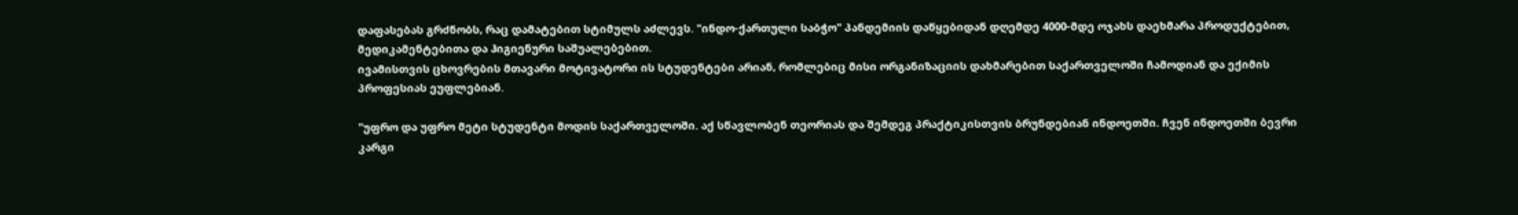დაფასებას გრძნობს, რაც დამატებით სტიმულს აძლევს. "ინდო-ქართული საბჭო" პანდემიის დაწყებიდან დღემდე 4000-მდე ოჯახს დაეხმარა პროდუქტებით, მედიკამენტებითა და ჰიგიენური საშუალებებით.
ივამისთვის ცხოვრების მთავარი მოტივატორი ის სტუდენტები არიან, რომლებიც მისი ორგანიზაციის დახმარებით საქართველოში ჩამოდიან და ექიმის პროფესიას ეუფლებიან.

"უფრო და უფრო მეტი სტუდენტი მოდის საქართველოში. აქ სწავლობენ თეორიას და შემდეგ პრაქტიკისთვის ბრუნდებიან ინდოეთში. ჩვენ ინდოეთში ბევრი კარგი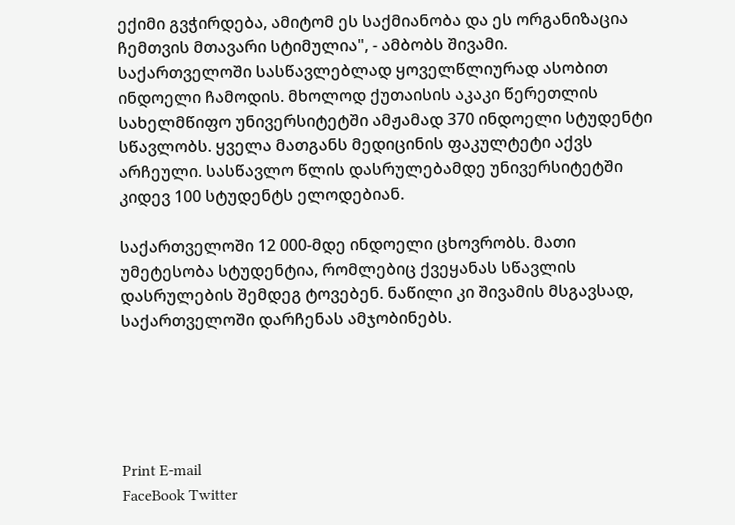ექიმი გვჭირდება, ამიტომ ეს საქმიანობა და ეს ორგანიზაცია ჩემთვის მთავარი სტიმულია", - ამბობს შივამი.
საქართველოში სასწავლებლად ყოველწლიურად ასობით ინდოელი ჩამოდის. მხოლოდ ქუთაისის აკაკი წერეთლის სახელმწიფო უნივერსიტეტში ამჟამად 370 ინდოელი სტუდენტი სწავლობს. ყველა მათგანს მედიცინის ფაკულტეტი აქვს არჩეული. სასწავლო წლის დასრულებამდე უნივერსიტეტში კიდევ 100 სტუდენტს ელოდებიან.

საქართველოში 12 000-მდე ინდოელი ცხოვრობს. მათი უმეტესობა სტუდენტია, რომლებიც ქვეყანას სწავლის დასრულების შემდეგ ტოვებენ. ნაწილი კი შივამის მსგავსად, საქართველოში დარჩენას ამჯობინებს.





Print E-mail
FaceBook Twitter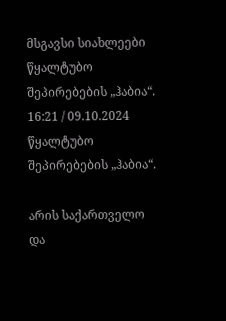მსგავსი სიახლეები
წყალტუბო შეპირებების „ჰაბია“.
16:21 / 09.10.2024
წყალტუბო შეპირებების „ჰაბია“.

არის საქართველო და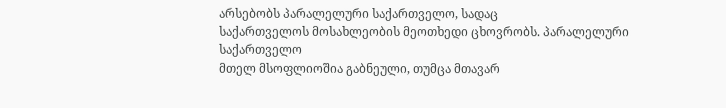არსებობს პარალელური საქართველო, სადაც
საქართველოს მოსახლეობის მეოთხედი ცხოვრობს. პარალელური საქართველო
მთელ მსოფლიოშია გაბნეული, თუმცა მთავარ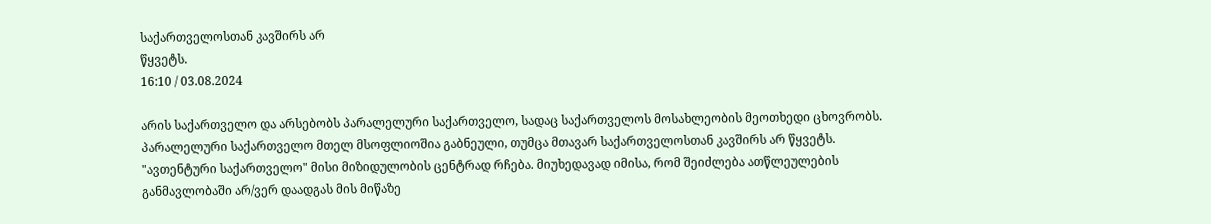საქართველოსთან კავშირს არ
წყვეტს.
16:10 / 03.08.2024

არის საქართველო და არსებობს პარალელური საქართველო, სადაც საქართველოს მოსახლეობის მეოთხედი ცხოვრობს. პარალელური საქართველო მთელ მსოფლიოშია გაბნეული, თუმცა მთავარ საქართველოსთან კავშირს არ წყვეტს. "ავთენტური საქართველო" მისი მიზიდულობის ცენტრად რჩება. მიუხედავად იმისა, რომ შეიძლება ათწლეულების განმავლობაში არ/ვერ დაადგას მის მიწაზე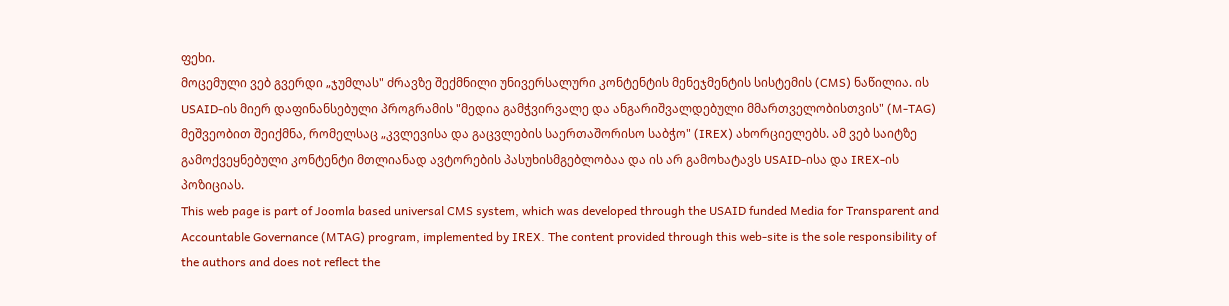ფეხი.
მოცემული ვებ გვერდი „ჯუმლას" ძრავზე შექმნილი უნივერსალური კონტენტის მენეჯმენტის სისტემის (CMS) ნაწილია. ის USAID-ის მიერ დაფინანსებული პროგრამის "მედია გამჭვირვალე და ანგარიშვალდებული მმართველობისთვის" (M-TAG) მეშვეობით შეიქმნა, რომელსაც „კვლევისა და გაცვლების საერთაშორისო საბჭო" (IREX) ახორციელებს. ამ ვებ საიტზე გამოქვეყნებული კონტენტი მთლიანად ავტორების პასუხისმგებლობაა და ის არ გამოხატავს USAID-ისა და IREX-ის პოზიციას.
This web page is part of Joomla based universal CMS system, which was developed through the USAID funded Media for Transparent and Accountable Governance (MTAG) program, implemented by IREX. The content provided through this web-site is the sole responsibility of the authors and does not reflect the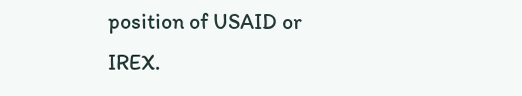position of USAID or IREX.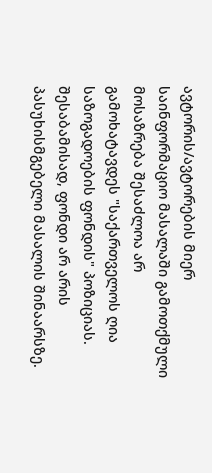ავტორის/ავტორების მიერ საინფორმაციო მასალაში გამოთქმული მოსაზრება შესაძლოა არ გამოხატავდეს "საქართველოს ღია საზოგადოების ფონდის" პოზიციას. შესაბამისად, ფონდი არ არის პასუხისმგებელი მასალის შინაარსზე.